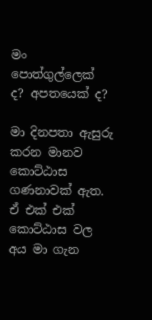මං පොත්ගුල්ලෙක් ද? අපතයෙක් ද?

මා දිනපතා ඇසුරු කරන මානව කොට්ඨාස ගණනාවක් ඇත. ඒ එක් එක් කොට්ඨාස වල අය මා ගැන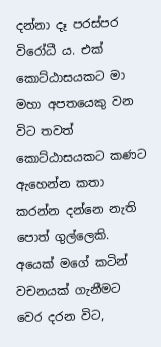දන්නා දෑ පරස්පර විරෝධී ය. එක් කොට්ඨාසයකට මා මහා අපතයෙකු වන විට තවත් කොට්ඨාසයකට කණට ඇහෙන්න කතා කරන්න දන්නෙ නැති පොත් ගුල්ලෙකි. අයෙක් මගේ කටින් වචනයක් ගැනීමට වෙර දරන විට,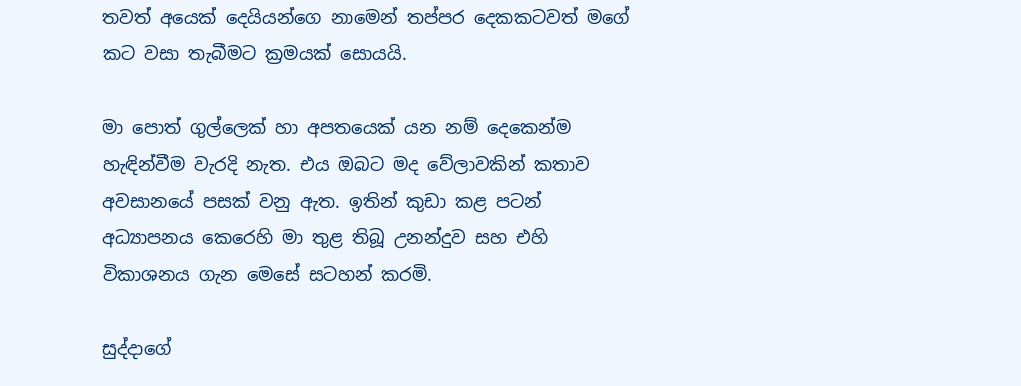තවත් අයෙක් දෙයියන්ගෙ නාමෙන් තප්පර දෙකකටවත් මගේ කට වසා තැබීමට ක්‍රමයක් සොයයි.

මා පොත් ගුල්ලෙක් හා අපතයෙක් යන නම් දෙකෙන්ම හැඳින්වීම වැරදි නැත. එය ඔබට මද වේලාවකින් කතාව අවසානයේ පසක් වනු ඇත. ඉතින් කුඩා කළ පටන් අධ්‍යාපනය කෙරෙහි මා තුළ තිබූ උනන්දුව සහ එහි විකාශනය ගැන මෙසේ සටහන් කරමි.

සුද්දාගේ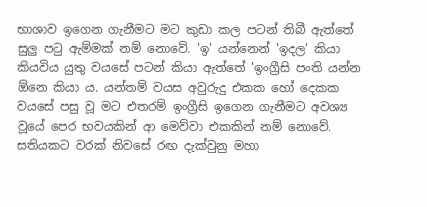භාශාව ඉගෙන ගැනීමට මට කුඩා කල පටන් තිබී ඇත්තේ සුලු පටු ඇම්මක් නම් නොවේ. 'ඉ' යන්නෙන් 'ඉදල' කියා කියවිය යුතු වයසේ පටන් කියා ඇත්තේ 'ඉංග්‍රීසි පංති යන්න ඕනෙ කියා ය. යන්තම් වයස අවුරුදු එකක හෝ දෙකක වයසේ පසු වූ මට එතරම් ඉංග්‍රීසි ඉගෙන ගැනීමට අවශ්‍ය වූයේ පෙර භවයකින් ආ මෙව්වා එකකින් නම් නොවේ. සතියකට වරක් නිවසේ රඟ දැක්වුනු මහා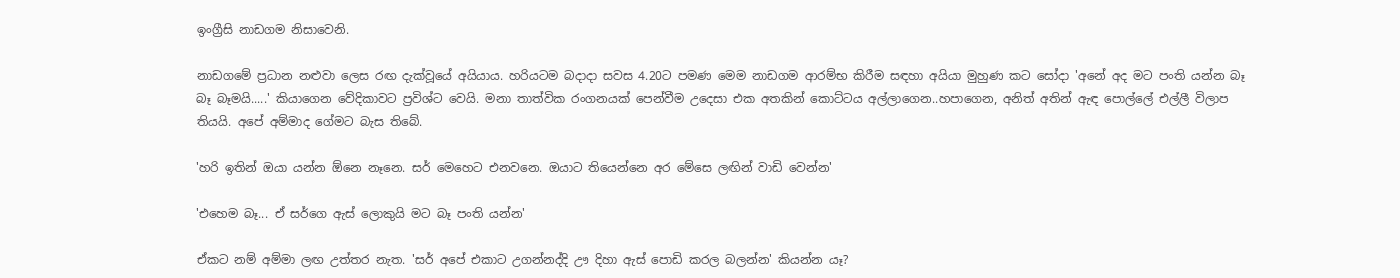ඉංග්‍රීසි නාඩගම නිසාවෙනි.

නාඩගමේ ප්‍රධාන නළුවා ලෙස රඟ දැක්වූයේ අයියාය. හරියටම බදාදා සවස 4.20ට පමණ මෙම නාඩගම ආරම්භ කිරීම සඳහා අයියා මුහුණ කට සෝදා 'අනේ අද මට පංති යන්න බෑ බෑ බෑමයි.....' කියාගෙන වේදිකාවට ප්‍රවිශ්ට වෙයි. මනා තාත්වික රංගනයක් පෙන්වීම උදෙසා එක අතකින් කොට්ටය අල්ලාගෙන..හපාගෙන, අනිත් අතින් ඇඳ පොල්ලේ එල්ලී විලාප තියයි. අපේ අම්මාද ගේමට බැස තිබේ.

'හරි ඉතින් ඔයා යන්න ඕනෙ නෑනෙ. සර් මෙහෙට එනවනෙ. ඔයාට තියෙන්නෙ අර මේසෙ ලඟින් වාඩි වෙන්න'

'එහෙම බෑ... ඒ සර්ගෙ ඇස් ලොකුයි මට බෑ පංති යන්න'

ඒකට නම් අම්මා ලඟ උත්තර නැත. 'සර් අපේ එකාට උගන්නද්දි ඌ දිහා ඇස් පොඩි කරල බලන්න' කියන්න යෑ?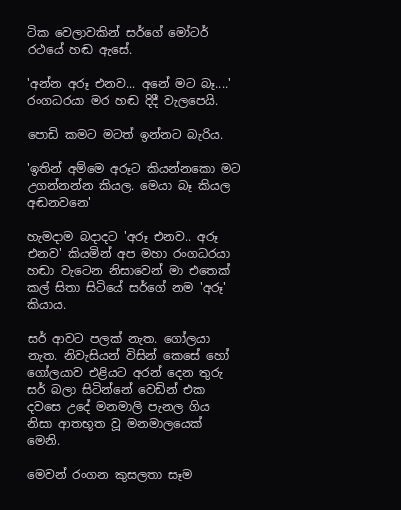ටික වෙලාවකින් සර්ගේ මෝටර් රථයේ හඬ ඇසේ.

'අන්න අරූ එනව... අනේ මට බෑ....' රංගධරයා මර හඬ දිදී වැලපෙයි.

පොඩි කමට මටත් ඉන්නට බැරිය.

'ඉතින් අම්මෙ අරූට කියන්නකො මට උගන්නන්න කියල. මෙයා බෑ කියල අඬනවනෙ'

හැමදාම බදාදට 'අරූ එනව.. අරූ එනව' කියමින් අප මහා රංගධරයා හඬා වැටෙන නිසාවෙන් මා එතෙක් කල් සිතා සිටියේ සර්ගේ නම 'අරූ' කියාය.

සර් ආවට පලක් නැත. ගෝලයා නැත. නිවැසියන් විසින් කෙසේ හෝ ගෝලයාව එළියට අරන් දෙන තුරු  සර් බලා සිටින්නේ වෙඩින් එක දවසෙ උදේ මනමාලි පැනල ගිය නිසා ආතභූත වූ මනමාලයෙක් මෙනි.

මෙවන් රංගන කුසලතා සෑම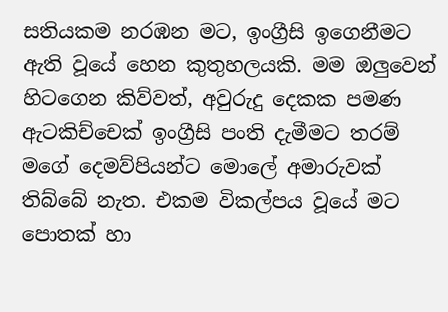සතියකම නරඹන මට, ඉංග්‍රීසි ඉගෙනීමට ඇති වූයේ හෙන කුතුහලයකි. මම ඔලුවෙන් හිටගෙන කිව්වත්, අවුරුදු දෙකක පමණ ඇටකිච්චෙක් ඉංග්‍රීසි පංති දැමීමට තරම් මගේ දෙමව්පියන්ට මොලේ අමාරුවක් තිබ්බේ නැත. එකම විකල්පය වූයේ මට පොතක් හා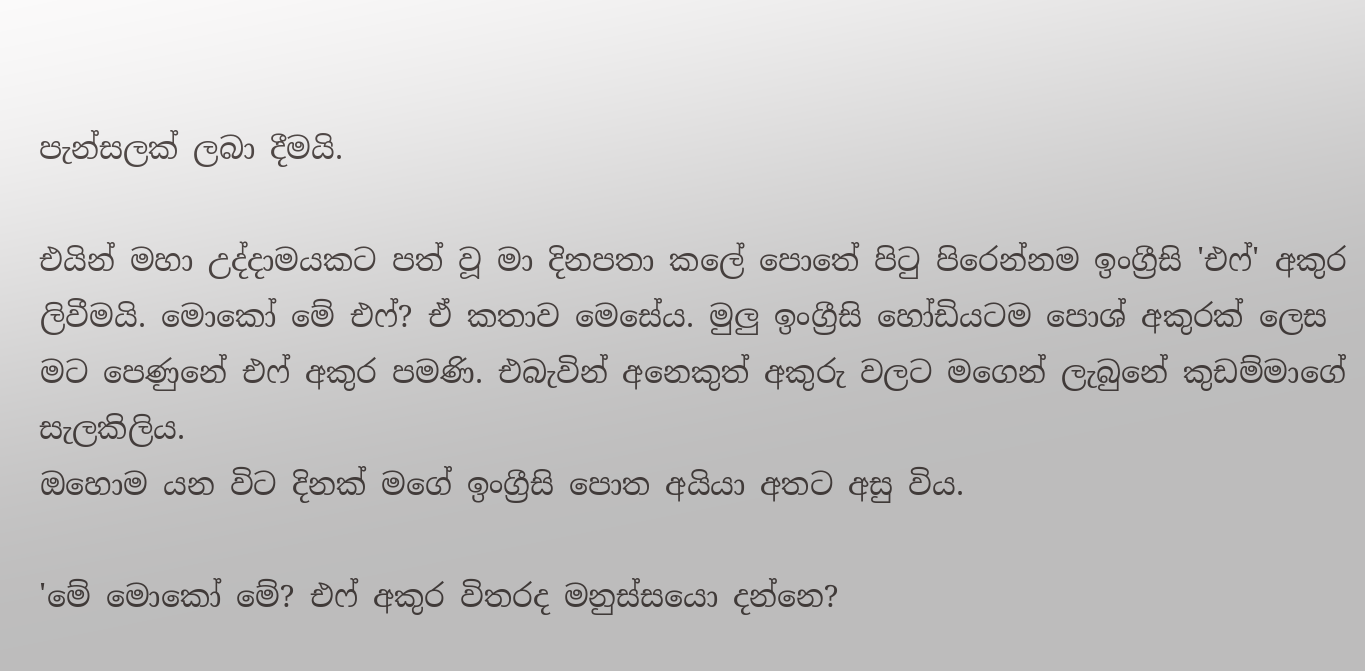පැන්සලක් ලබා දීමයි.

එයින් මහා උද්දාමයකට පත් වූ මා දිනපතා කලේ පොතේ පිටු පිරෙන්නම ඉංග්‍රීසි 'එෆ්' අකුර ලිවීමයි. මොකෝ මේ එෆ්? ඒ කතාව මෙසේය. මුලු ඉංග්‍රීසි හෝඩියටම පොශ් අකුරක් ලෙස මට පෙණුනේ එෆ් අකුර පමණි. එබැවින් අනෙකුත් අකුරු වලට මගෙන් ලැබුනේ කුඩම්මාගේ සැලකිලිය.
ඔහොම යන විට දිනක් මගේ ඉංග්‍රීසි පොත අයියා අතට අසු විය.

'මේ මොකෝ මේ? එෆ් අකුර විතරද මනුස්සයො දන්නෙ?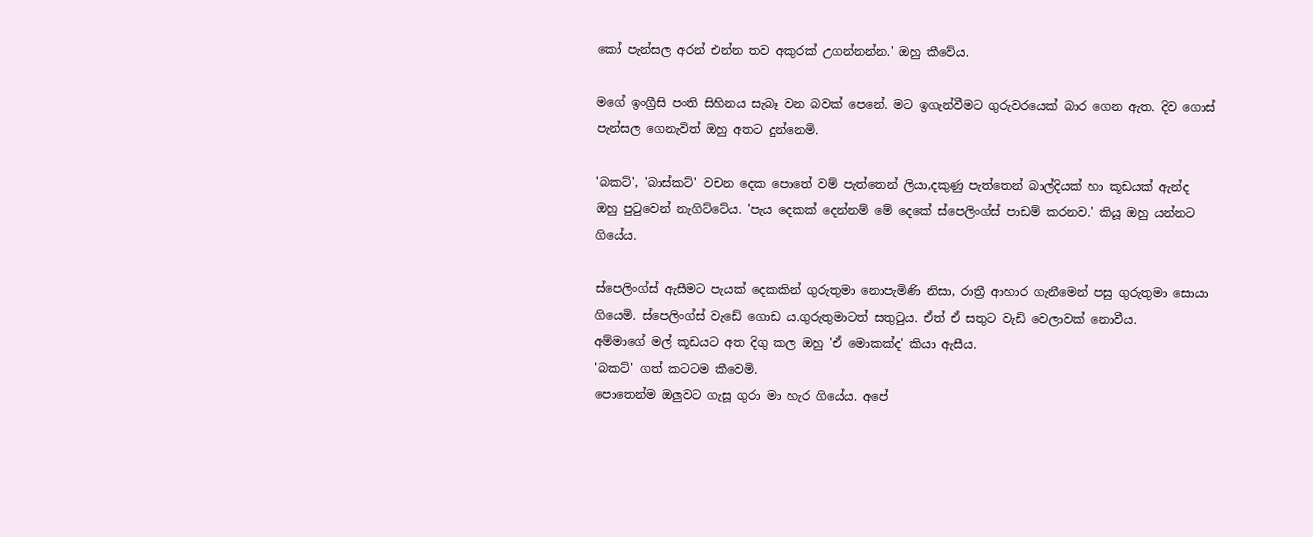කෝ පැන්සල අරන් එන්න තව අකුරක් උගන්නන්න.' ඔහු කීවේය.

මගේ ඉංග්‍රීසි පංති සිහිනය සැබෑ වන බවක් පෙනේ. මට ඉගැන්වීමට ගුරුවරයෙක් බාර ගෙන ඇත. දිව ගොස් පැන්සල ගෙනැවිත් ඔහු අතට දුන්නෙමි.

'බකට්', 'බාස්කට්' වචන දෙක පොතේ වම් පැත්තෙන් ලියා,දකුණු පැත්තෙන් බාල්දියක් හා කූඩයක් ඇන්ද ඔහු පුටුවෙන් නැගිට්ටේය. 'පැය දෙකක් දෙන්නම් මේ දෙකේ ස්පෙලිංග්ස් පාඩම් කරනව.' කියූ ඔහු යන්නට ගියේය.

ස්පෙලිංග්ස් ඇසීමට පැයක් දෙකකින් ගුරුතුමා නොපැමිණි නිසා, රාත්‍රී ආහාර ගැනීමෙන් පසු ගුරුතුමා සොයා ගියෙමි. ස්පෙලිංග්ස් වැඩේ ගොඩ ය.ගුරුතුමාටත් සතුටුය. ඒත් ඒ සතුට වැඩි වෙලාවක් නොවීය.
අම්මාගේ මල් කූඩයට අත දිගු කල ඔහු 'ඒ මොකක්ද' කියා ඇසීය.
'බකට්' ගත් කටටම කීවෙමි.
පොතෙන්ම ඔලුවට ගැසූ ගුරා මා හැර ගියේය. අපේ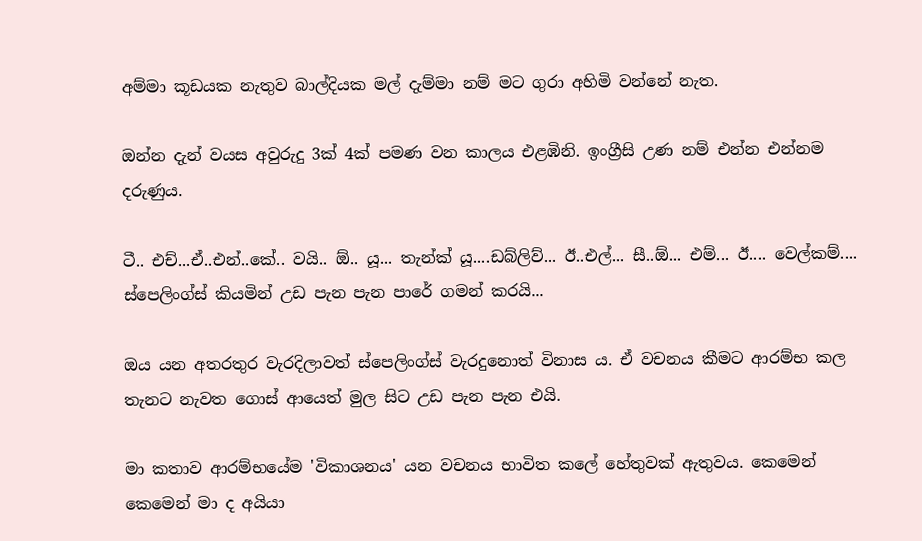අම්මා කූඩයක නැතුව බාල්දියක මල් දැම්මා නම් මට ගුරා අහිමි වන්නේ නැත.

ඔන්න දැන් වයස අවුරුදු 3ක් 4ක් පමණ වන කාලය එළඹිනි. ඉංග්‍රීසි උණ නම් එන්න එන්නම දරුණුය.

ටී.. එච්...ඒ..එන්..කේ.. වයි.. ඕ.. යූ... තැන්ක් යූ....ඩබ්ලිව්... ඊ..එල්... සී..ඕ... එම්... ඊ.... වෙල්කම්.... ස්පෙලිංග්ස් කියමින් උඩ පැන පැන පාරේ ගමන් කරයි...

ඔය යන අතරතුර වැරදිලාවත් ස්පෙලිංග්ස් වැරදුනොත් විනාස ය. ඒ වචනය කීමට ආරම්භ කල තැනට නැවත ගොස් ආයෙත් මුල සිට උඩ පැන පැන එයි.

මා කතාව ආරම්භයේම 'විකාශනය' යන වචනය භාවිත කලේ හේතුවක් ඇතුවය. කෙමෙන් කෙමෙන් මා ද අයියා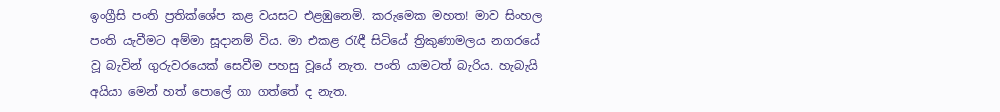ඉංග්‍රීසි පංති ප්‍රතික්ශේප කළ වයසට එළඹුනෙමි. කරුමෙක මහත! මාව සිංහල පංති යැවීමට අම්මා සූදානම් විය. මා එකළ රැඳී සිටියේ ත්‍රිකුණාමලය නගරයේ වූ බැවින් ගුරුවරයෙක් සෙවීම පහසු වූයේ නැත. පංති යාමටත් බැරිය. හැබැයි අයියා මෙන් හත් පොලේ ගා ගත්තේ ද නැත.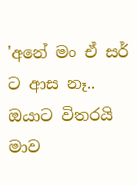'අනේ මං ඒ සර් ට ආස නෑ.. ඔයාට විතරයි මාව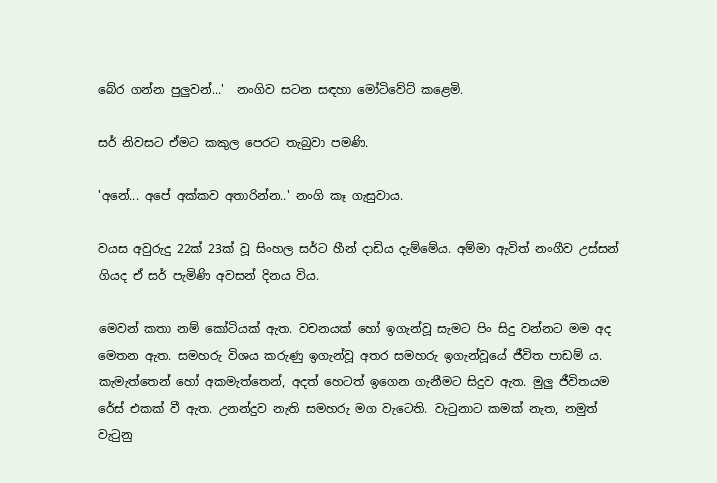බේර ගන්න පුලුවන්...'  නංගිව සටන සඳහා මෝටිවේට් කළෙමි.

සර් නිවසට ඒමට කකුල පෙරට තැබුවා පමණි.

'අනේ... අපේ අක්කව අතාරින්න..' නංගි කෑ ගැසුවාය.

වයස අවුරුදු 22ක් 23ක් වූ සිංහල සර්ට හීන් දාඩිය දැම්මේය. අම්මා ඇවිත් නංගීව උස්සන් ගියද ඒ සර් පැමිණි අවසන් දිනය විය.

මෙවන් කතා නම් කෝටියක් ඇත. වචනයක් හෝ ඉගැන්වූ සැමට පිං සිදු වන්නට මම අද මෙතන ඇත. සමහරු විශය කරුණු ඉගැන්වූ අතර සමහරු ඉගැන්වූයේ ජීවිත පාඩම් ය. කැමැත්තෙන් හෝ අකමැත්තෙන්, අදත් හෙටත් ඉගෙන ගැනීමට සිදුව ඇත. මුලු ජීවිතයම රේස් එකක් වී ඇත. උනන්දුව නැති සමහරු මග වැටෙති. වැටුනාට කමක් නැත, නමුත් වැටුනු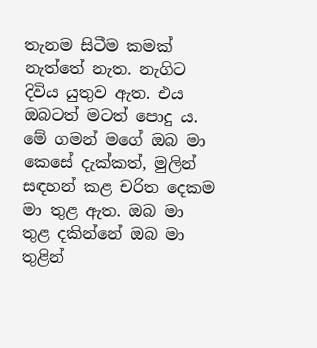තැනම සිටීම කමක් නැත්තේ නැත. නැගිට දිවිය යුතුව ඇත. එය ඔබටත් මටත් පොදු ය.
මේ ගමන් මගේ ඔබ මා කෙසේ දැක්කත්, මුලින් සඳහන් කළ චරිත දෙකම මා තුළ ඇත. ඔබ මා තුළ දකින්නේ ඔබ මා තුළින්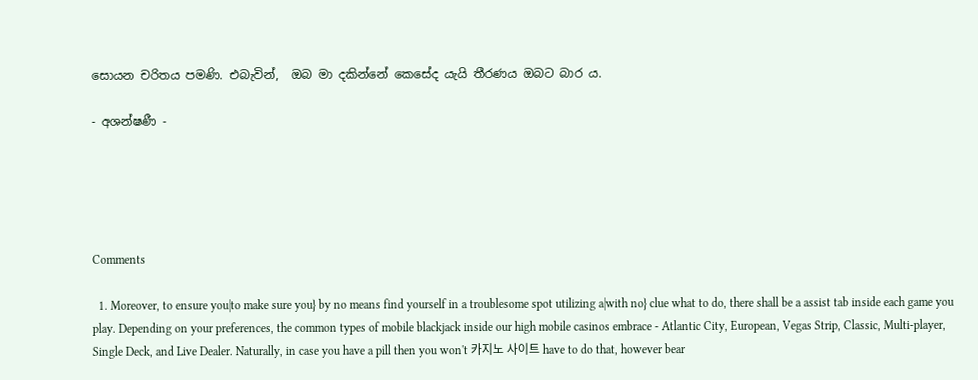සොයන චරිතය පමණි. එබැවින්,  ඔබ මා දකින්නේ කෙසේද යැයි තීරණය ඔබට බාර ය.

- අශන්ෂණී -





Comments

  1. Moreover, to ensure you|to make sure you} by no means find yourself in a troublesome spot utilizing a|with no} clue what to do, there shall be a assist tab inside each game you play. Depending on your preferences, the common types of mobile blackjack inside our high mobile casinos embrace - Atlantic City, European, Vegas Strip, Classic, Multi-player, Single Deck, and Live Dealer. Naturally, in case you have a pill then you won't 카지노 사이트 have to do that, however bear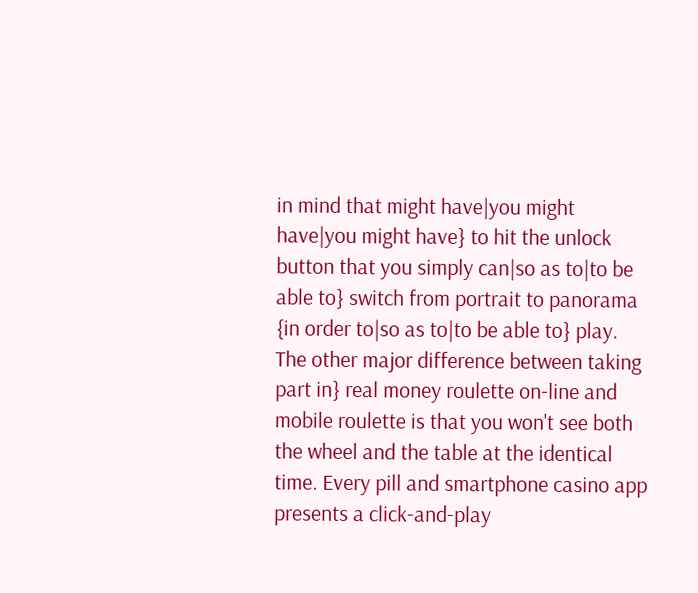in mind that might have|you might have|you might have} to hit the unlock button that you simply can|so as to|to be able to} switch from portrait to panorama {in order to|so as to|to be able to} play. The other major difference between taking part in} real money roulette on-line and mobile roulette is that you won't see both the wheel and the table at the identical time. Every pill and smartphone casino app presents a click-and-play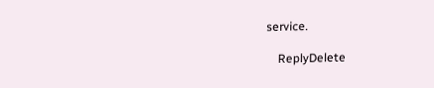service.

    ReplyDelete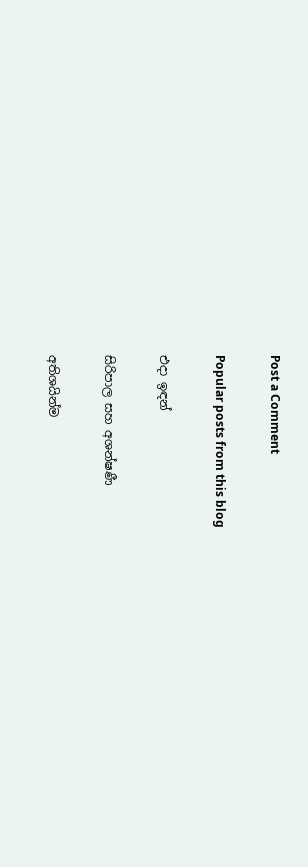Post a Comment

Popular posts from this blog

එදා ඉඳන්

සිරිපාල සහ අශන්ෂණී

අතිශයින්ම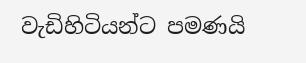වැඩිහිටියන්ට පමණයි